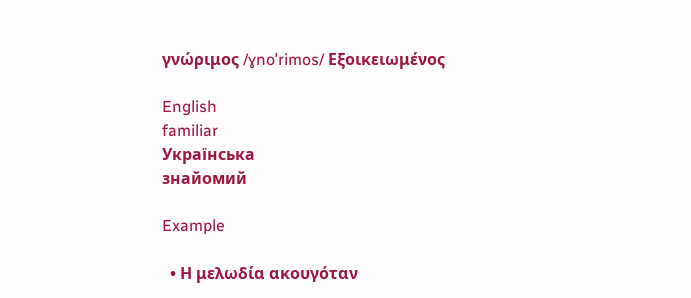γνώριμος /ɣnoˈrimos/ Εξοικειωμένος

English
familiar
Українська
знайомий

Example

  • Η μελωδία ακουγόταν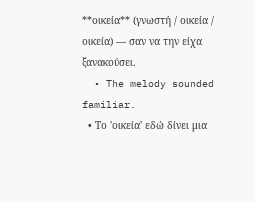**οικεία** (γνωστή / οικεία / οικεία) — σαν να την είχα ξανακούσει.
  • The melody sounded familiar.
  • Το 'οικεία' εδώ δίνει μια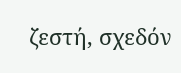ζεστή, σχεδόν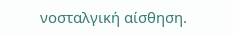νοσταλγική αίσθηση.